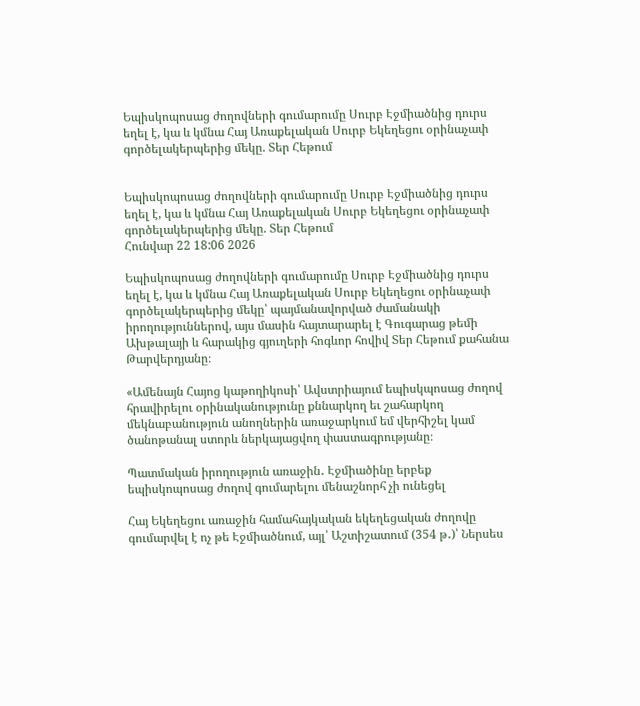Եպիսկոպոսաց ժողովների գումարումը Սուրբ Էջմիածնից դուրս եղել է, կա և կմնա Հայ Առաքելական Սուրբ Եկեղեցու օրինաչափ գործելակերպերից մեկը. Տեր Հեթում


Եպիսկոպոսաց ժողովների գումարումը Սուրբ Էջմիածնից դուրս եղել է, կա և կմնա Հայ Առաքելական Սուրբ Եկեղեցու օրինաչափ գործելակերպերից մեկը. Տեր Հեթում
Հունվար 22 18:06 2026

Եպիսկոպոսաց ժողովների գումարումը Սուրբ Էջմիածնից դուրս եղել է, կա և կմնա Հայ Առաքելական Սուրբ Եկեղեցու օրինաչափ գործելակերպերից մեկը՝ պայմանավորված ժամանակի իրողություններով, այս մասին հայտարարել է Գուգարաց թեմի Ախթալայի և հարակից գյուղերի հոգևոր հովիվ Տեր Հեթում քահանա Թարվերդյանը։

«Ամենայն Հայոց կաթողիկոսի՝ Ավստրիայում եպիսկպոսաց ժողով հրավիրելու օրինականությունը քննարկող եւ շահարկող մեկնաբանություն անողներին առաջարկում եմ վերհիշել կամ ծանոթանալ ստորև ներկայացվող փաստագրությանը։

Պատմական իրողություն առաջին․ Էջմիածինը երբեք եպիսկոպոսաց ժողով գումարելու մենաշնորհ չի ունեցել

Հայ Եկեղեցու առաջին համահայկական եկեղեցական ժողովը գումարվել է ոչ թե Էջմիածնում, այլ՝ Աշտիշատում (354 թ․)՝ Ներսես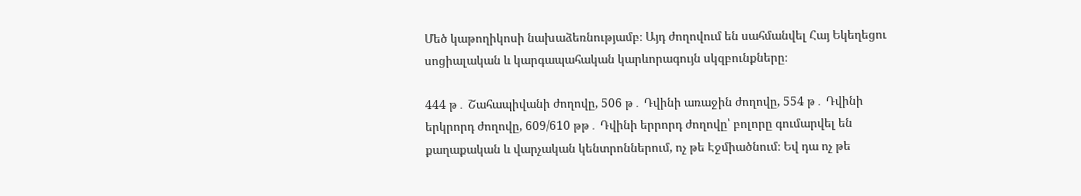Մեծ կաթողիկոսի նախաձեռնությամբ։ Այդ ժողովում են սահմանվել Հայ Եկեղեցու սոցիալական և կարգապահական կարևորագույն սկզբունքները։

444 թ․ Շահապիվանի ժողովը, 506 թ․ Դվինի առաջին ժողովը, 554 թ․ Դվինի երկրորդ ժողովը, 609/610 թթ․ Դվինի երրորդ ժողովը՝ բոլորը գումարվել են քաղաքական և վարչական կենտրոններում, ոչ թե Էջմիածնում։ Եվ դա ոչ թե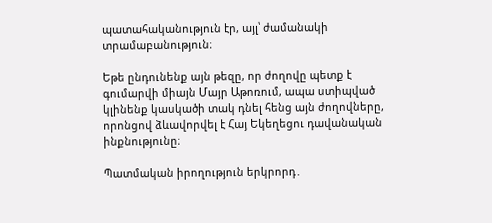պատահականություն էր, այլ՝ ժամանակի տրամաբանություն։

Եթե ընդունենք այն թեզը, որ ժողովը պետք է գումարվի միայն Մայր Աթոռում, ապա ստիպված կլինենք կասկածի տակ դնել հենց այն ժողովները, որոնցով ձևավորվել է Հայ Եկեղեցու դավանական ինքնությունը։

Պատմական իրողություն երկրորդ․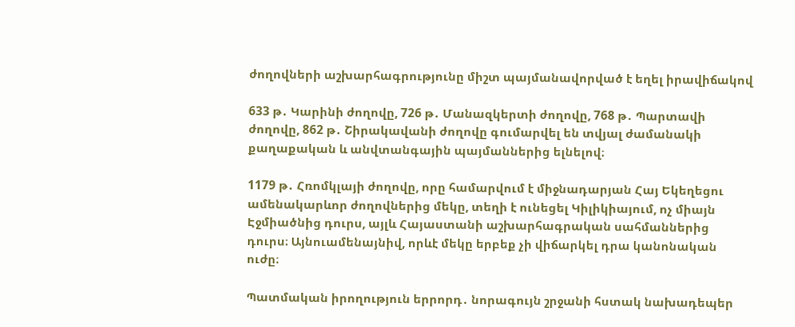ժողովների աշխարհագրությունը միշտ պայմանավորված է եղել իրավիճակով

633 թ․ Կարինի ժողովը, 726 թ․ Մանազկերտի ժողովը, 768 թ․ Պարտավի ժողովը, 862 թ․ Շիրակավանի ժողովը գումարվել են տվյալ ժամանակի քաղաքական և անվտանգային պայմաններից ելնելով։

1179 թ․ Հռոմկլայի ժողովը, որը համարվում է միջնադարյան Հայ Եկեղեցու ամենակարևոր ժողովներից մեկը, տեղի է ունեցել Կիլիկիայում, ոչ միայն Էջմիածնից դուրս, այլև Հայաստանի աշխարհագրական սահմաններից դուրս։ Այնուամենայնիվ, որևէ մեկը երբեք չի վիճարկել դրա կանոնական ուժը։

Պատմական իրողություն երրորդ․ նորագույն շրջանի հստակ նախադեպեր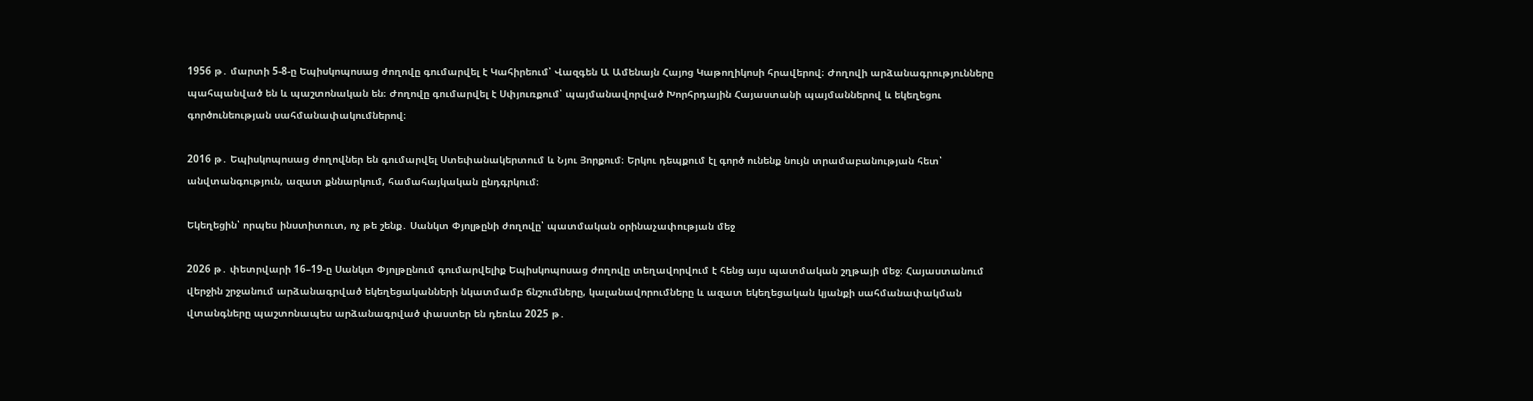1956 թ․ մարտի 5-8-ը Եպիսկոպոսաց ժողովը գումարվել է Կահիրեում՝ Վազգեն Ա Ամենայն Հայոց Կաթողիկոսի հրավերով։ Ժողովի արձանագրությունները պահպանված են և պաշտոնական են։ Ժողովը գումարվել է Սփյուռքում՝ պայմանավորված Խորհրդային Հայաստանի պայմաններով և եկեղեցու գործունեության սահմանափակումներով։

2016 թ․ Եպիսկոպոսաց ժողովներ են գումարվել Ստեփանակերտում և Նյու Յորքում։ Երկու դեպքում էլ գործ ունենք նույն տրամաբանության հետ՝ անվտանգություն, ազատ քննարկում, համահայկական ընդգրկում։

Եկեղեցին՝ որպես ինստիտուտ, ոչ թե շենք․ Սանկտ Փյոլթընի ժողովը՝ պատմական օրինաչափության մեջ

2026 թ․ փետրվարի 16–19-ը Սանկտ Փյոլթընում գումարվելիք Եպիսկոպոսաց ժողովը տեղավորվում է հենց այս պատմական շղթայի մեջ։ Հայաստանում վերջին շրջանում արձանագրված եկեղեցականների նկատմամբ ճնշումները, կալանավորումները և ազատ եկեղեցական կյանքի սահմանափակման վտանգները պաշտոնապես արձանագրված փաստեր են դեռևս 2025 թ․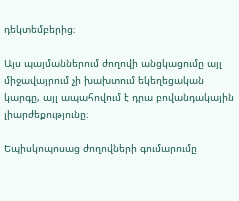դեկտեմբերից։

Այս պայմաններում ժողովի անցկացումը այլ միջավայրում չի խախտում եկեղեցական կարգը, այլ ապահովում է դրա բովանդակային լիարժեքությունը։

Եպիսկոպոսաց ժողովների գումարումը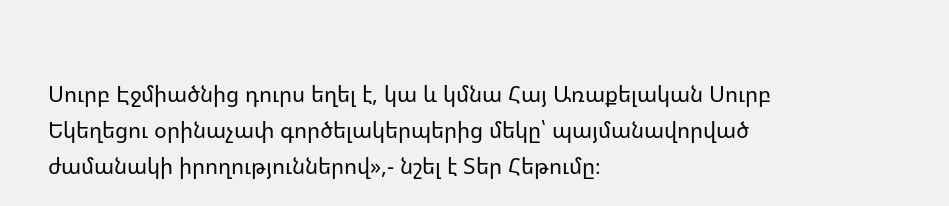Սուրբ Էջմիածնից դուրս եղել է, կա և կմնա Հայ Առաքելական Սուրբ Եկեղեցու օրինաչափ գործելակերպերից մեկը՝ պայմանավորված ժամանակի իրողություններով»,- նշել է Տեր Հեթումը։